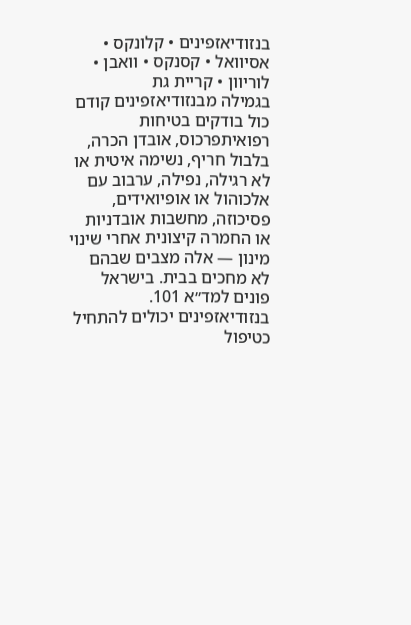בנזודיאזפינים • קלונקס • אסיוואל • קסנקס • וואבן • לוריוון • קריית גת
בגמילה מבנזודיאזפינים קודם כול בודקים בטיחות רפואיתפרכוס, אובדן הכרה, בלבול חריף, נשימה איטית או לא רגילה, נפילה, ערבוב עם אלכוהול או אופיואידים, פסיכוזה, מחשבות אובדניות או החמרה קיצונית אחרי שינוי מינון — אלה מצבים שבהם לא מחכים בבית. בישראל פונים למד״א 101.
בנזודיאזפינים יכולים להתחיל כטיפול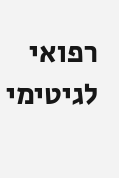רפואי לגיטימי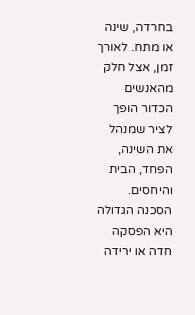בחרדה, שינה או מתח. לאורך זמן, אצל חלק מהאנשים הכדור הופך לציר שמנהל את השינה, הפחד, הבית והיחסים.
הסכנה הגדולה היא הפסקה חדה או ירידה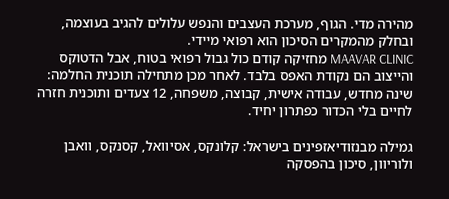מהירה מדי. הגוף, מערכת העצבים והנפש עלולים להגיב בעוצמה, ובחלק מהמקרים הסיכון הוא רפואי מיידי.
MAAVAR CLINIC מחזיקה קודם כול גבול רפואי בטוח, אבל הדטוקס והייצוב הם נקודת האפס בלבד. לאחר מכן מתחילה תוכנית החלמה: שינה מחדש, עבודה אישית, קבוצה, משפחה, 12 צעדים ותוכנית חזרה לחיים בלי הכדור כפתרון יחיד.

גמילה מבנזודיאזפינים בישראל: קלונקס, אסיוואל, קסנקס, וואבן ולוריוון, סיכון בהפסקה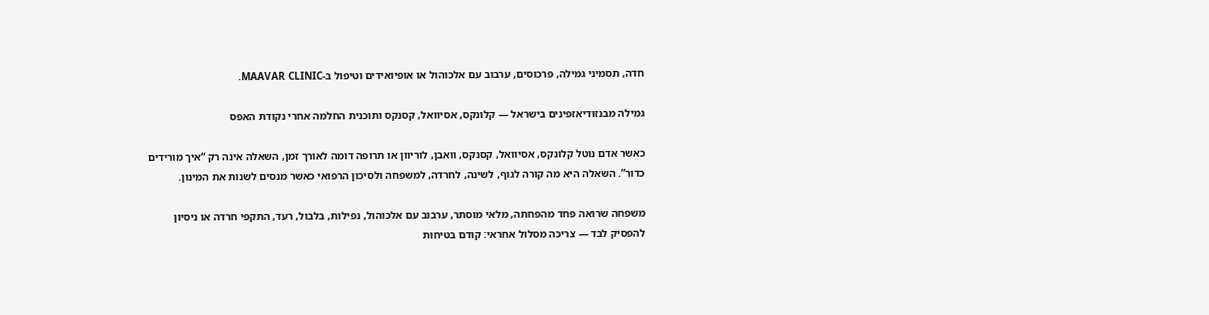חדה, תסמיני גמילה, פרכוסים, ערבוב עם אלכוהול או אופיואידים וטיפול ב-MAAVAR CLINIC.

גמילה מבנזודיאזפינים בישראל — קלונקס, אסיוואל, קסנקס ותוכנית החלמה אחרי נקודת האפס

כאשר אדם נוטל קלונקס, אסיוואל, קסנקס, וואבן, לוריוון או תרופה דומה לאורך זמן, השאלה אינה רק “איך מורידים כדור”. השאלה היא מה קורה לגוף, לשינה, לחרדה, למשפחה ולסיכון הרפואי כאשר מנסים לשנות את המינון.

משפחה שרואה פחד מהפחתה, מלאי מוסתר, ערבוב עם אלכוהול, נפילות, בלבול, רעד, התקפי חרדה או ניסיון להפסיק לבד — צריכה מסלול אחראי: קודם בטיחות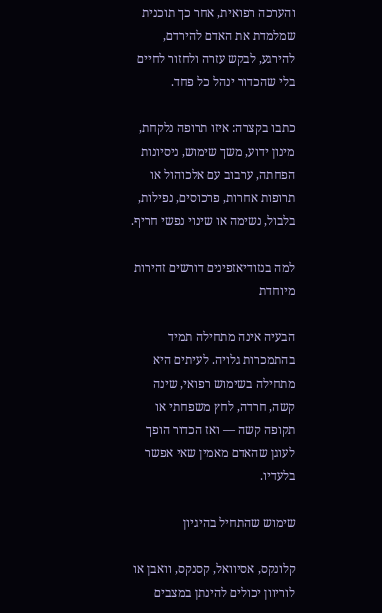והערכה רפואית, אחר כך תוכנית שמלמדת את האדם להירדם, להירגע, לבקש עזרה ולחזור לחיים בלי שהכדור ינהל כל פחד.

כתבו בקצרה: איזו תרופה נלקחת, מינון ידוע, משך שימוש, ניסיונות הפחתה, ערבוב עם אלכוהול או תרופות אחרות, פרכוסים, נפילות, בלבול, נשימה או שינוי נפשי חריף.

למה בנזודיאזפינים דורשים זהירות מיוחדת

הבעיה אינה מתחילה תמיד בהתמכרות גלויה. לעיתים היא מתחילה בשימוש רפואי, שינה קשה, חרדה, לחץ משפחתי או תקופה קשה — ואז הכדור הופך לעוגן שהאדם מאמין שאי אפשר בלעדיו.

שימוש שהתחיל בהיגיון

קלונקס, אסיוואל, קסנקס, וואבן או לוריוון יכולים להינתן במצבים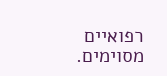רפואיים מסוימים.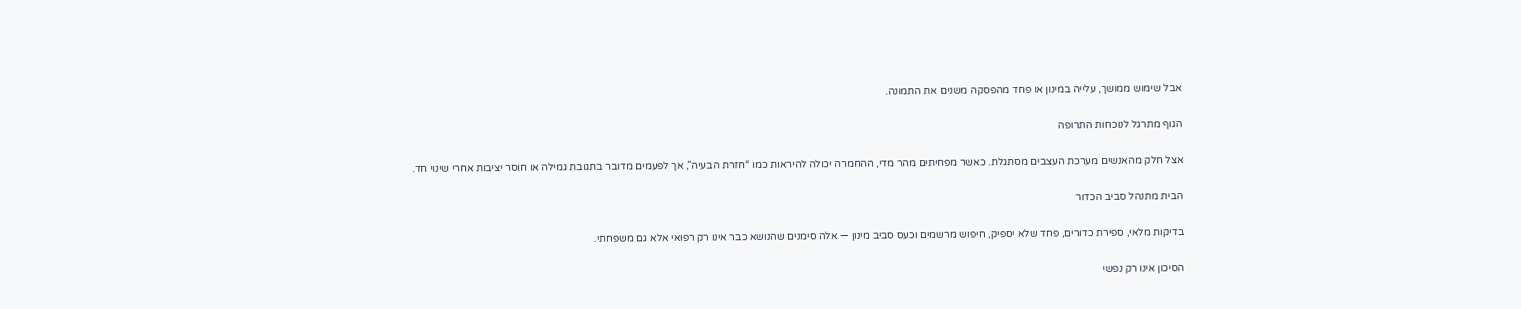אבל שימוש ממושך, עלייה במינון או פחד מהפסקה משנים את התמונה.

הגוף מתרגל לנוכחות התרופה

אצל חלק מהאנשים מערכת העצבים מסתגלת. כאשר מפחיתים מהר מדי, ההחמרה יכולה להיראות כמו “חזרת הבעיה”, אך לפעמים מדובר בתגובת גמילה או חוסר יציבות אחרי שינוי חד.

הבית מתנהל סביב הכדור

בדיקות מלאי, ספירת כדורים, פחד שלא יספיק, חיפוש מרשמים וכעס סביב מינון — אלה סימנים שהנושא כבר אינו רק רפואי אלא גם משפחתי.

הסיכון אינו רק נפשי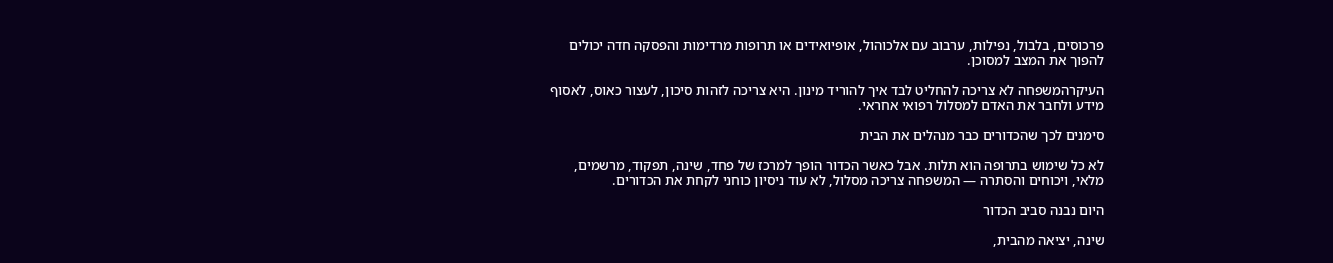פרכוסים, בלבול, נפילות, ערבוב עם אלכוהול, אופיואידים או תרופות מרדימות והפסקה חדה יכולים להפוך את המצב למסוכן.

העיקרהמשפחה לא צריכה להחליט לבד איך להוריד מינון. היא צריכה לזהות סיכון, לעצור כאוס, לאסוף מידע ולחבר את האדם למסלול רפואי אחראי.

סימנים לכך שהכדורים כבר מנהלים את הבית

לא כל שימוש בתרופה הוא תלות. אבל כאשר הכדור הופך למרכז של פחד, שינה, תפקוד, מרשמים, מלאי, ויכוחים והסתרה — המשפחה צריכה מסלול, לא עוד ניסיון כוחני לקחת את הכדורים.

היום נבנה סביב הכדור

שינה, יציאה מהבית,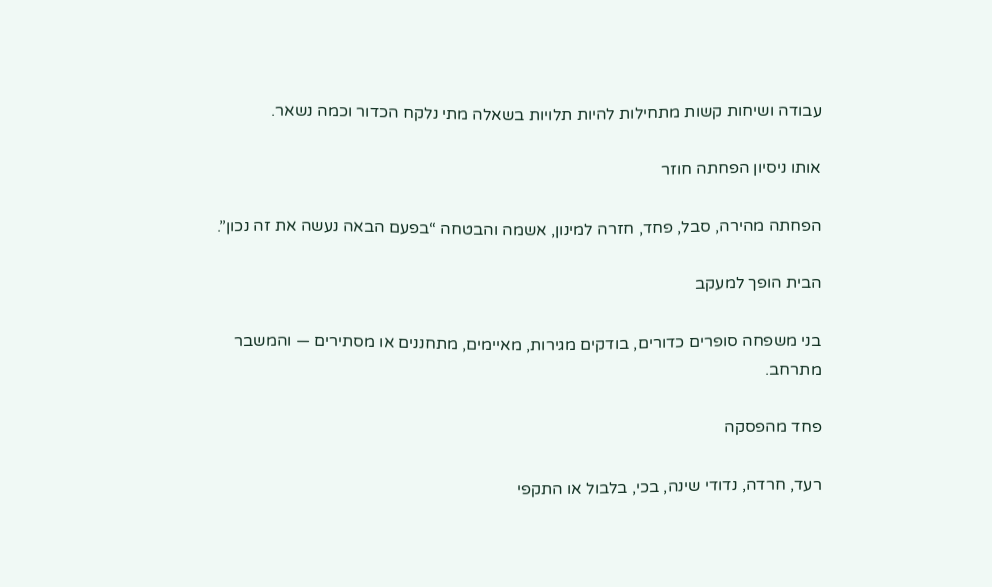עבודה ושיחות קשות מתחילות להיות תלויות בשאלה מתי נלקח הכדור וכמה נשאר.

אותו ניסיון הפחתה חוזר

הפחתה מהירה, סבל, פחד, חזרה למינון, אשמה והבטחה “בפעם הבאה נעשה את זה נכון”.

הבית הופך למעקב

בני משפחה סופרים כדורים, בודקים מגירות, מאיימים, מתחננים או מסתירים — והמשבר מתרחב.

פחד מהפסקה

רעד, חרדה, נדודי שינה, בכי, בלבול או התקפי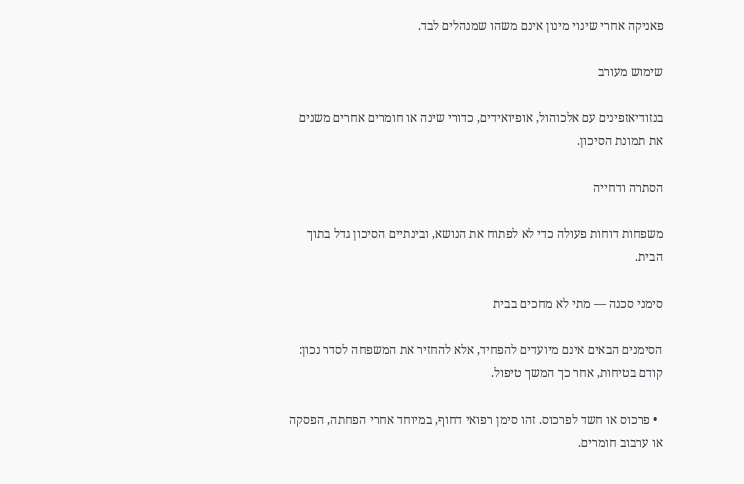פאניקה אחרי שינוי מינון אינם משהו שמנהלים לבד.

שימוש מעורב

בנזודיאזפינים עם אלכוהול, אופיואידים, כדורי שינה או חומרים אחרים משנים את תמונת הסיכון.

הסתרה ודחייה

משפחות דוחות פעולה כדי לא לפתוח את הנושא, ובינתיים הסיכון גדל בתוך הבית.

סימני סכנה — מתי לא מחכים בבית

הסימנים הבאים אינם מיועדים להפחיד, אלא להחזיר את המשפחה לסדר נכון: קודם בטיחות, אחר כך המשך טיפול.

  • פרכוס או חשד לפרכוס. זהו סימן רפואי דחוף, במיוחד אחרי הפחתה, הפסקה או ערבוב חומרים.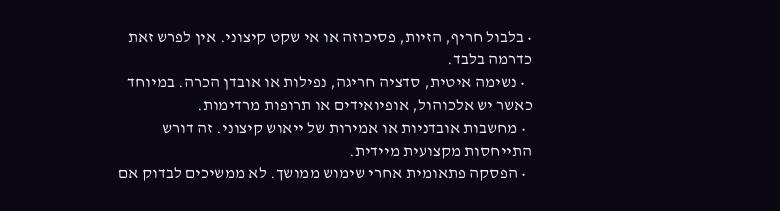• בלבול חריף, הזיות, פסיכוזה או אי שקט קיצוני. אין לפרש זאת כדרמה בלבד.
  • נשימה איטית, סדציה חריגה, נפילות או אובדן הכרה. במיוחד כאשר יש אלכוהול, אופיואידים או תרופות מרדימות.
  • מחשבות אובדניות או אמירות של ייאוש קיצוני. זה דורש התייחסות מקצועית מיידית.
  • הפסקה פתאומית אחרי שימוש ממושך. לא ממשיכים לבדוק אם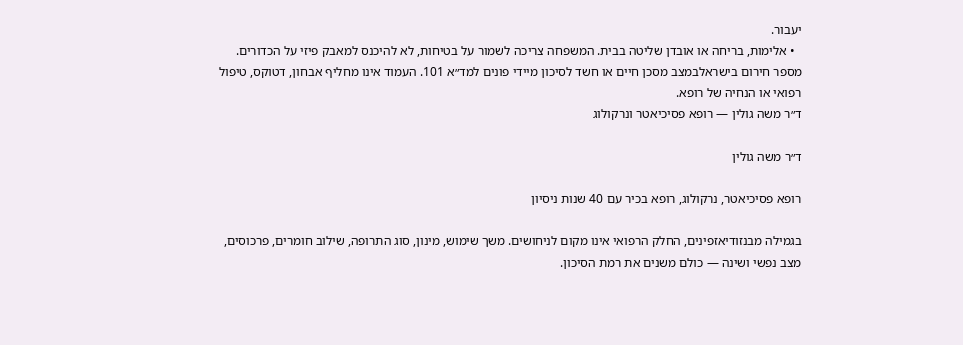יעבור.
  • אלימות, בריחה או אובדן שליטה בבית. המשפחה צריכה לשמור על בטיחות, לא להיכנס למאבק פיזי על הכדורים.
מספר חירום בישראלבמצב מסכן חיים או חשד לסיכון מיידי פונים למד״א 101. העמוד אינו מחליף אבחון, דטוקס, טיפול רפואי או הנחיה של רופא.
ד״ר משה גולין — רופא פסיכיאטר ונרקולוג

ד״ר משה גולין

רופא פסיכיאטר, נרקולוג, רופא בכיר עם 40 שנות ניסיון

בגמילה מבנזודיאזפינים, החלק הרפואי אינו מקום לניחושים. משך שימוש, מינון, סוג התרופה, שילוב חומרים, פרכוסים, מצב נפשי ושינה — כולם משנים את רמת הסיכון.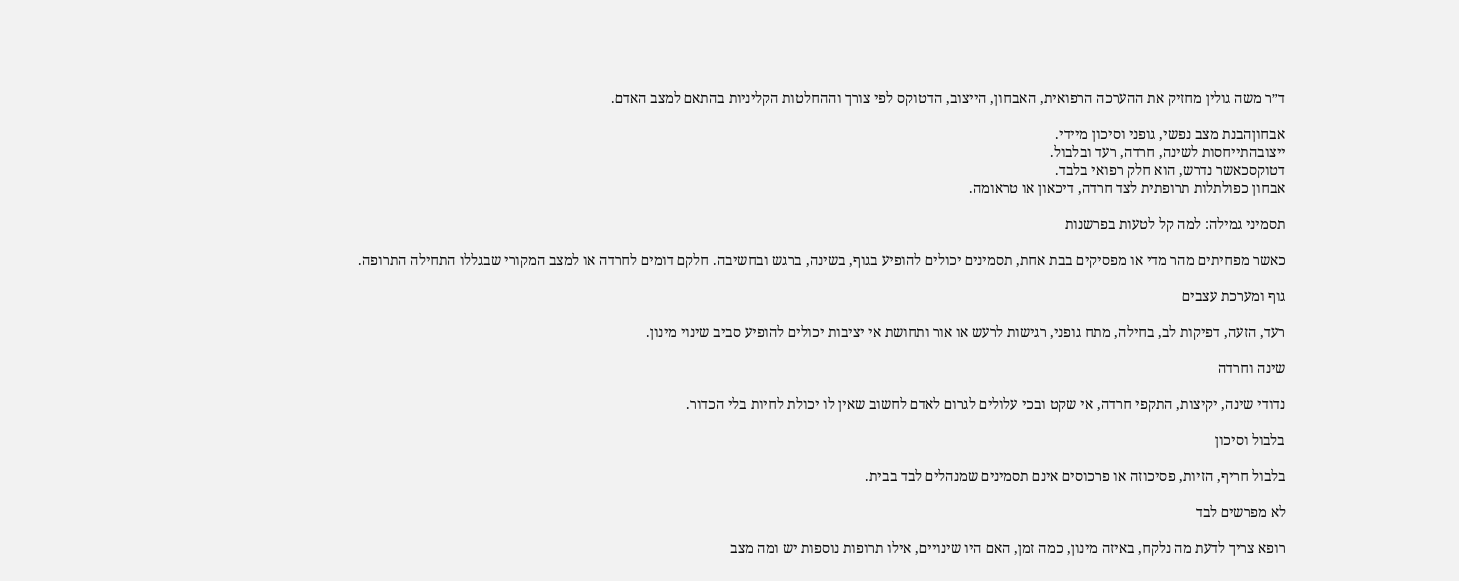ד״ר משה גולין מחזיק את ההערכה הרפואית, האבחון, הייצוב, הדטוקס לפי צורך וההחלטות הקליניות בהתאם למצב האדם.

אבחוןהבנת מצב נפשי, גופני וסיכון מיידי.
ייצובהתייחסות לשינה, חרדה, רעד ובלבול.
דטוקסכאשר נדרש, הוא חלק רפואי בלבד.
אבחון כפולתלות תרופתית לצד חרדה, דיכאון או טראומה.

תסמיני גמילה: למה קל לטעות בפרשנות

כאשר מפחיתים מהר מדי או מפסיקים בבת אחת, תסמינים יכולים להופיע בגוף, בשינה, ברגש ובחשיבה. חלקם דומים לחרדה או למצב המקורי שבגללו התחילה התרופה.

גוף ומערכת עצבים

רעד, הזעה, דפיקות לב, בחילה, מתח גופני, רגישות לרעש או אור ותחושת אי יציבות יכולים להופיע סביב שינוי מינון.

שינה וחרדה

נדודי שינה, יקיצות, התקפי חרדה, אי שקט ובכי עלולים לגרום לאדם לחשוב שאין לו יכולת לחיות בלי הכדור.

בלבול וסיכון

בלבול חריף, הזיות, פסיכוזה או פרכוסים אינם תסמינים שמנהלים לבד בבית.

לא מפרשים לבד

רופא צריך לדעת מה נלקח, באיזה מינון, כמה זמן, האם היו שינויים, אילו תרופות נוספות יש ומה מצב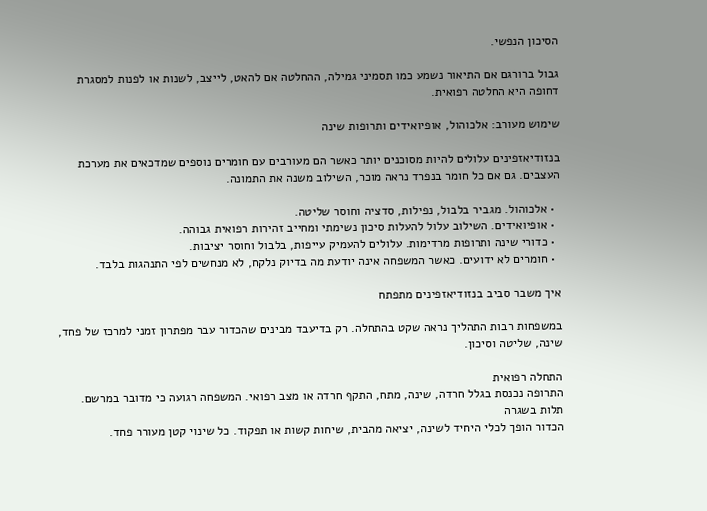הסיכון הנפשי.

גבול ברורגם אם התיאור נשמע כמו תסמיני גמילה, ההחלטה אם להאט, לייצב, לשנות או לפנות למסגרת דחופה היא החלטה רפואית.

שימוש מעורב: אלכוהול, אופיואידים ותרופות שינה

בנזודיאזפינים עלולים להיות מסוכנים יותר כאשר הם מעורבים עם חומרים נוספים שמדכאים את מערכת העצבים. גם אם כל חומר בנפרד נראה מוכר, השילוב משנה את התמונה.

  • אלכוהול. מגביר בלבול, נפילות, סדציה וחוסר שליטה.
  • אופיואידים. השילוב עלול להעלות סיכון נשימתי ומחייב זהירות רפואית גבוהה.
  • כדורי שינה ותרופות מרדימות. עלולים להעמיק עייפות, בלבול וחוסר יציבות.
  • חומרים לא ידועים. כאשר המשפחה אינה יודעת מה בדיוק נלקח, לא מנחשים לפי התנהגות בלבד.

איך משבר סביב בנזודיאזפינים מתפתח

במשפחות רבות התהליך נראה שקט בהתחלה. רק בדיעבד מבינים שהכדור עבר מפתרון זמני למרכז של פחד, שינה, שליטה וסיכון.

התחלה רפואית
התרופה נכנסת בגלל חרדה, שינה, מתח, התקף חרדה או מצב רפואי. המשפחה רגועה כי מדובר במרשם.
תלות בשגרה
הכדור הופך לכלי היחיד לשינה, יציאה מהבית, שיחות קשות או תפקוד. כל שינוי קטן מעורר פחד.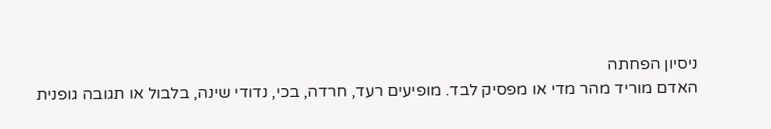ניסיון הפחתה
האדם מוריד מהר מדי או מפסיק לבד. מופיעים רעד, חרדה, בכי, נדודי שינה, בלבול או תגובה גופנית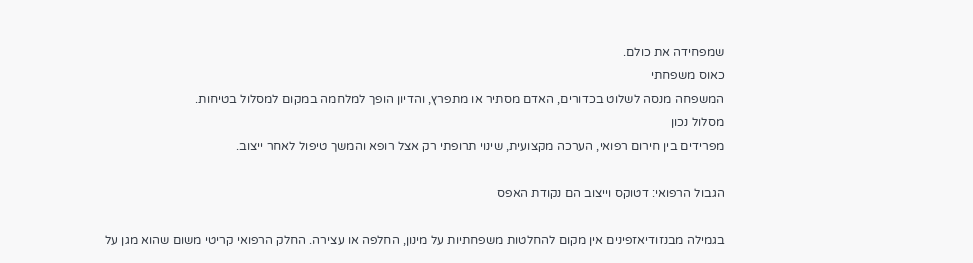שמפחידה את כולם.
כאוס משפחתי
המשפחה מנסה לשלוט בכדורים, האדם מסתיר או מתפרץ, והדיון הופך למלחמה במקום למסלול בטיחות.
מסלול נכון
מפרידים בין חירום רפואי, הערכה מקצועית, שינוי תרופתי רק אצל רופא והמשך טיפול לאחר ייצוב.

הגבול הרפואי: דטוקס וייצוב הם נקודת האפס

בגמילה מבנזודיאזפינים אין מקום להחלטות משפחתיות על מינון, החלפה או עצירה. החלק הרפואי קריטי משום שהוא מגן על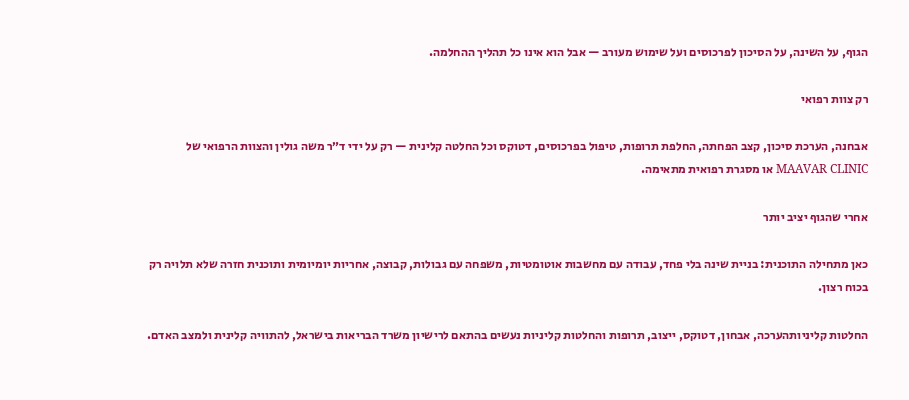הגוף, על השינה, על הסיכון לפרכוסים ועל שימוש מעורב — אבל הוא אינו כל תהליך ההחלמה.

רק צוות רפואי

אבחנה, הערכת סיכון, קצב הפחתה, החלפת תרופות, טיפול בפרכוסים, דטוקס וכל החלטה קלינית — רק על ידי ד״ר משה גולין והצוות הרפואי של MAAVAR CLINIC או מסגרת רפואית מתאימה.

אחרי שהגוף יציב יותר

כאן מתחילה התוכנית: בניית שינה בלי פחד, עבודה עם מחשבות אוטומטיות, משפחה עם גבולות, קבוצה, אחריות יומיומית ותוכנית חזרה שלא תלויה רק בכוח רצון.

החלטות קליניותהערכה, אבחון, דטוקס, ייצוב, תרופות והחלטות קליניות נעשים בהתאם לרישיון משרד הבריאות בישראל, להתוויה קלינית ולמצב האדם.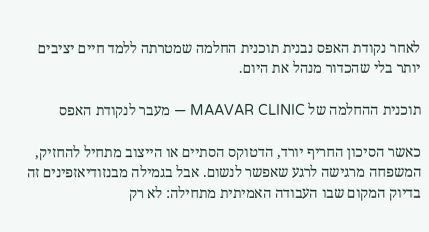לאחר נקודת האפס נבנית תוכנית החלמה שמטרתה ללמד חיים יציבים יותר בלי שהכדור מנהל את היום.

תוכנית ההחלמה של MAAVAR CLINIC — מעבר לנקודת האפס

כאשר הסיכון החריף יורד, הדטוקס הסתיים או הייצוב מתחיל להחזיק, המשפחה מרגישה לרגע שאפשר לנשום. אבל בגמילה מבנזודיאזפינים זה בדיוק המקום שבו העבודה האמיתית מתחילה: לא רק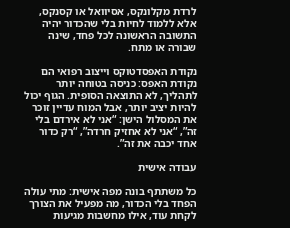לרדת מקלונקס, אסיוואל או קסנקס, אלא ללמוד לחיות בלי שהכדור יהיה התשובה הראשונה לכל פחד, שינה שבורה או מתח.

נקודת האפסדטוקס וייצוב רפואי הם נקודת האפס: כניסה בטוחה יותר לתהליך, לא התוצאה הסופית. הגוף יכול להיות יציב יותר, אבל המוח עדיין זוכר את המסלול הישן: “אני לא אירדם בלי זה”, “אני לא אחזיק חרדה”, “רק כדור אחד יכבה את זה”.

עבודה אישית

כל משתתף בונה מפה אישית: מתי עולה הפחד בלי הכדור, מה מפעיל את הצורך לקחת עוד, אילו מחשבות מגיעות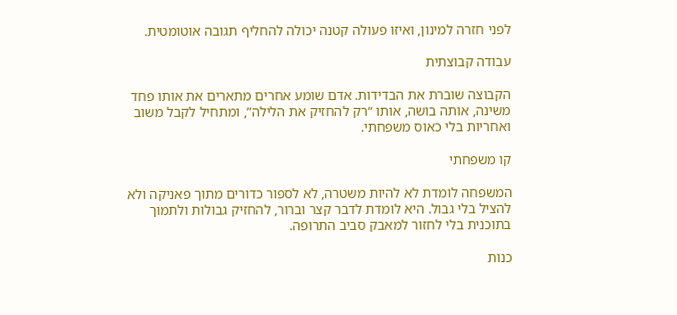לפני חזרה למינון, ואיזו פעולה קטנה יכולה להחליף תגובה אוטומטית.

עבודה קבוצתית

הקבוצה שוברת את הבדידות. אדם שומע אחרים מתארים את אותו פחד משינה, אותה בושה, אותו “רק להחזיק את הלילה”, ומתחיל לקבל משוב ואחריות בלי כאוס משפחתי.

קו משפחתי

המשפחה לומדת לא להיות משטרה, לא לספור כדורים מתוך פאניקה ולא להציל בלי גבול. היא לומדת לדבר קצר וברור, להחזיק גבולות ולתמוך בתוכנית בלי לחזור למאבק סביב התרופה.

כנות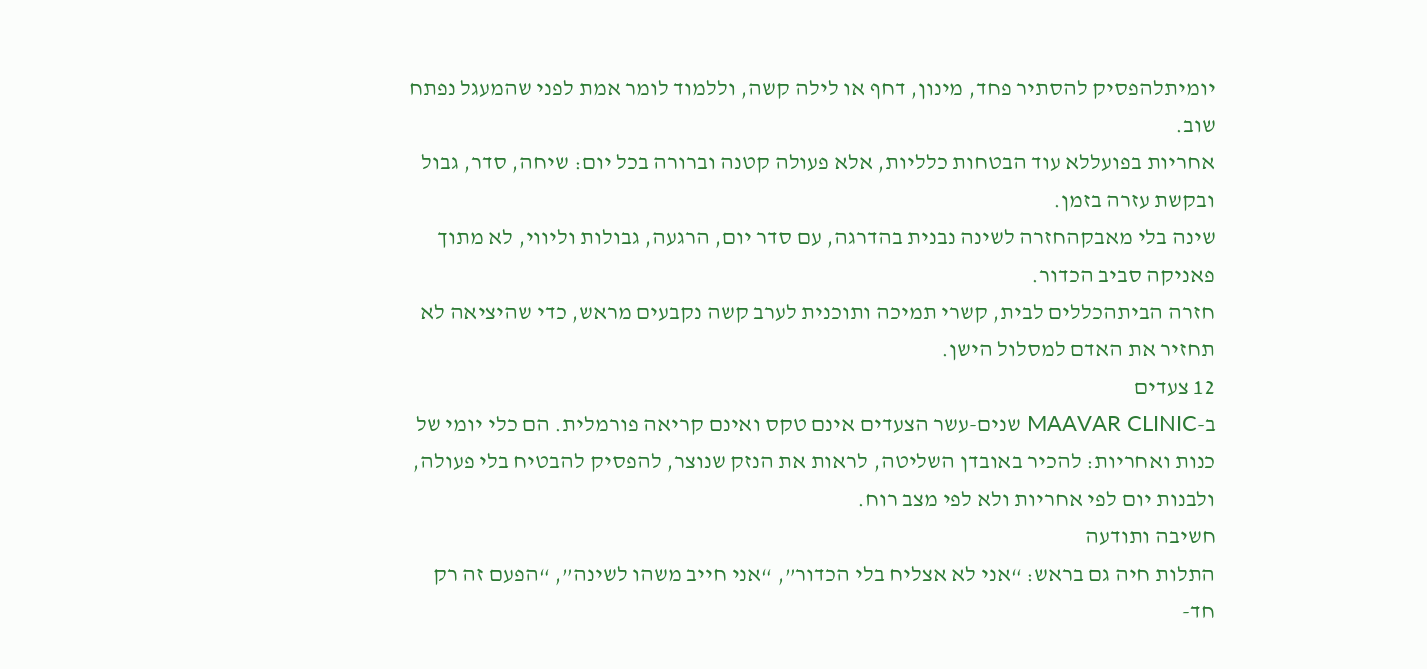יומיתלהפסיק להסתיר פחד, מינון, דחף או לילה קשה, וללמוד לומר אמת לפני שהמעגל נפתח שוב.
אחריות בפועללא עוד הבטחות כלליות, אלא פעולה קטנה וברורה בכל יום: שיחה, סדר, גבול ובקשת עזרה בזמן.
שינה בלי מאבקהחזרה לשינה נבנית בהדרגה, עם סדר יום, הרגעה, גבולות וליווי, לא מתוך פאניקה סביב הכדור.
חזרה הביתהכללים לבית, קשרי תמיכה ותוכנית לערב קשה נקבעים מראש, כדי שהיציאה לא תחזיר את האדם למסלול הישן.
12 צעדים
ב-MAAVAR CLINIC שנים-עשר הצעדים אינם טקס ואינם קריאה פורמלית. הם כלי יומי של כנות ואחריות: להכיר באובדן השליטה, לראות את הנזק שנוצר, להפסיק להבטיח בלי פעולה, ולבנות יום לפי אחריות ולא לפי מצב רוח.
חשיבה ותודעה
התלות חיה גם בראש: “אני לא אצליח בלי הכדור”, “אני חייב משהו לשינה”, “הפעם זה רק חד-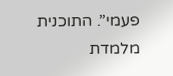פעמי”. התוכנית מלמדת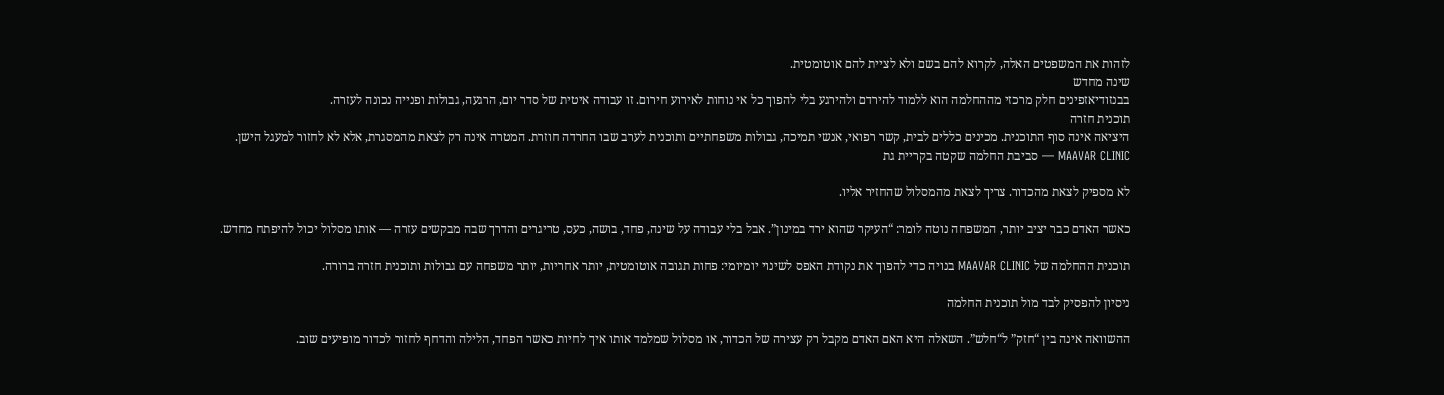לזהות את המשפטים האלה, לקרוא להם בשם ולא לציית להם אוטומטית.
שינה מחדש
בבנזודיאזפינים חלק מרכזי מההחלמה הוא ללמוד להירדם ולהירגע בלי להפוך כל אי נוחות לאירוע חירום. זו עבודה איטית של סדר יום, הרגעה, גבולות ופנייה נכונה לעזרה.
תוכנית חזרה
היציאה אינה סוף התוכנית. מכינים כללים לבית, קשר רפואי, אנשי תמיכה, גבולות משפחתיים ותוכנית לערב שבו החרדה חוזרת. המטרה אינה רק לצאת מהמסגרת, אלא לא לחזור למעגל הישן.
MAAVAR CLINIC — סביבת החלמה שקטה בקריית גת

לא מספיק לצאת מהכדור. צריך לצאת מהמסלול שהחזיר אליו.

כאשר האדם כבר יציב יותר, המשפחה נוטה לומר: “העיקר שהוא ירד במינון”. אבל בלי עבודה על שינה, פחד, בושה, כעס, טריגרים והדרך שבה מבקשים עזרה — אותו מסלול יכול להיפתח מחדש.

תוכנית ההחלמה של MAAVAR CLINIC בנויה כדי להפוך את נקודת האפס לשינוי יומיומי: פחות תגובה אוטומטית, יותר אחריות, יותר משפחה עם גבולות ותוכנית חזרה ברורה.

ניסיון להפסיק לבד מול תוכנית החלמה

ההשוואה אינה בין “חזק” ל“חלש”. השאלה היא האם האדם מקבל רק עצירה של הכדור, או מסלול שמלמד אותו איך לחיות כאשר הפחד, הלילה והדחף לחזור לכדור מופיעים שוב.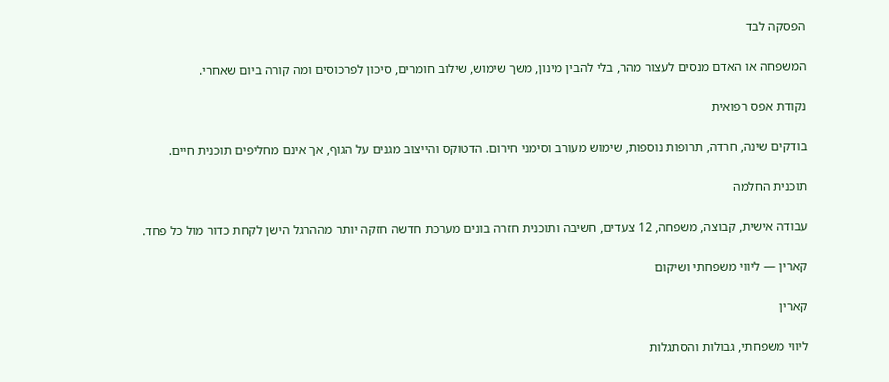הפסקה לבד

המשפחה או האדם מנסים לעצור מהר, בלי להבין מינון, משך שימוש, שילוב חומרים, סיכון לפרכוסים ומה קורה ביום שאחרי.

נקודת אפס רפואית

בודקים שינה, חרדה, תרופות נוספות, שימוש מעורב וסימני חירום. הדטוקס והייצוב מגנים על הגוף, אך אינם מחליפים תוכנית חיים.

תוכנית החלמה

עבודה אישית, קבוצה, משפחה, 12 צעדים, חשיבה ותוכנית חזרה בונים מערכת חדשה חזקה יותר מההרגל הישן לקחת כדור מול כל פחד.

קארין — ליווי משפחתי ושיקום

קארין

ליווי משפחתי, גבולות והסתגלות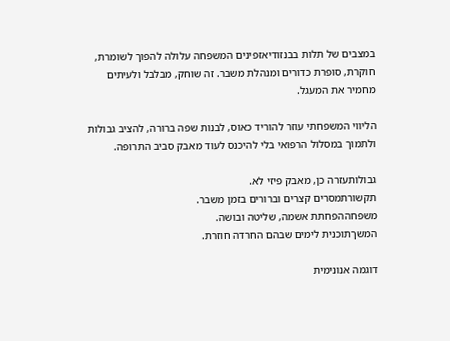במצבים של תלות בבנזודיאזפינים המשפחה עלולה להפוך לשומרת, חוקרת, סופרת כדורים ומנהלת משבר. זה שוחק, מבלבל ולעיתים מחמיר את המעגל.

הליווי המשפחתי עוזר להוריד כאוס, לבנות שפה ברורה, להציב גבולות ולתמוך במסלול הרפואי בלי להיכנס לעוד מאבק סביב התרופה.

גבולותעזרה כן, מאבק פיזי לא.
תקשורתמסרים קצרים וברורים בזמן משבר.
משפחההפחתת אשמה, שליטה ובושה.
המשךתוכנית לימים שבהם החרדה חוזרת.

דוגמה אנונימית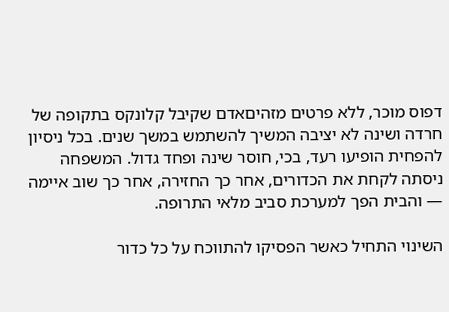דפוס מוכר, ללא פרטים מזהיםאדם שקיבל קלונקס בתקופה של חרדה ושינה לא יציבה המשיך להשתמש במשך שנים. בכל ניסיון להפחית הופיעו רעד, בכי, חוסר שינה ופחד גדול. המשפחה ניסתה לקחת את הכדורים, אחר כך החזירה, אחר כך שוב איימה — והבית הפך למערכת סביב מלאי התרופה.

השינוי התחיל כאשר הפסיקו להתווכח על כל כדור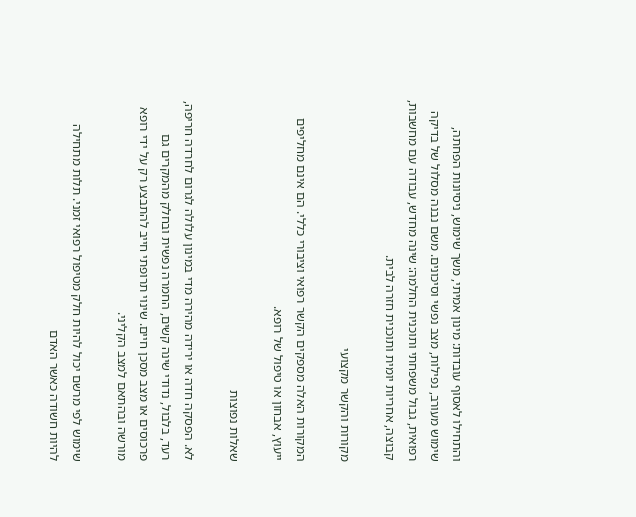והתחילו לאסוף עובדות: מינון אמיתי, משך שימוש, ניסיונות הפחתה, שימוש מעורב, נפילות, מצב נפשי וסיכונים. משם נבנה מסלול של בדיקה רפואית, גבול משפחתי ותוכנית החלמה: שינה מחדש, עבודה עם מחשבות, קבוצה, אחריות יומית ותוכנית חזרה לבית.

מקורות והקשר מקצועי

המקורות האלה מספקים הקשר רפואי וציבורי כללי. הם אינם מחליפים ייעוץ, אבחון או טיפול של רופא.

שאלות נפוצות

לא. הפסקה חדה או ירידה מהירה מדי במינון עלולה לגרום לחרדה חריפה, רעד, בלבול, נדודי שינה קשים, החמרה נפשית ובחלק מהמקרים גם פרכוסים או מצב מסכן חיים. שינוי תרופתי חייב להתבצע רק על ידי רופא מורשה ובהתאם למצב הקליני.

שימוש לפי מרשם יכול להיות חלק מטיפול רפואי זמני. תלות מתחילה להיות חשודה כאשר האדם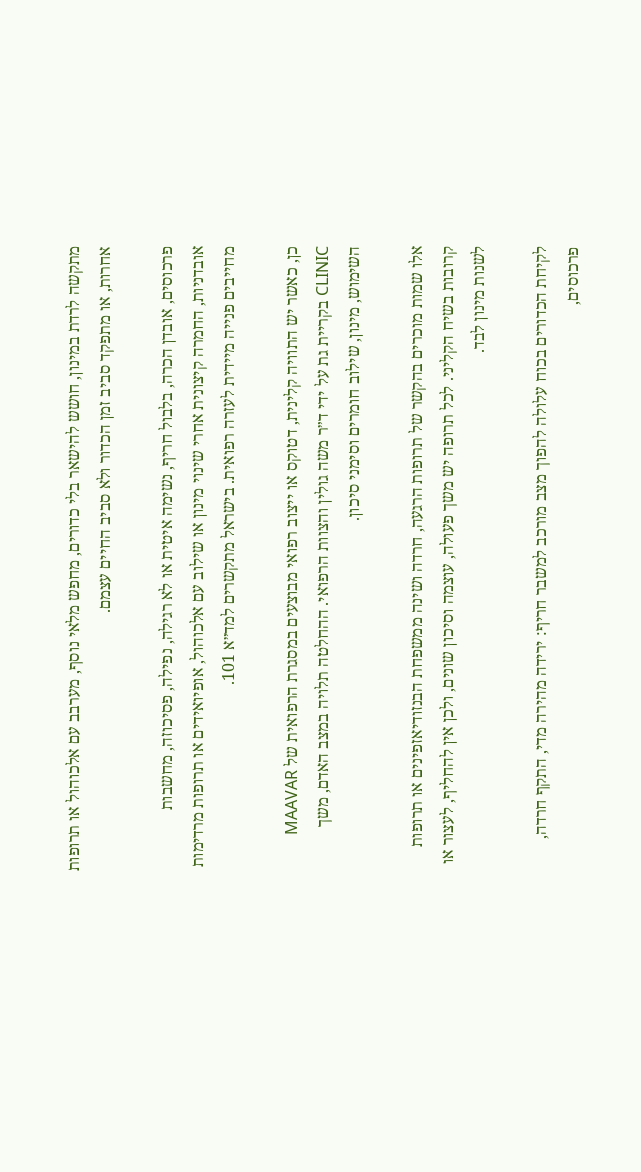מתקשה לרדת במינון, חושש להישאר בלי כדורים, מחפש מלאי נוסף, מערבב עם אלכוהול או תרופות אחרות, או מתפקד סביב זמן הכדור ולא סביב החיים עצמם.

פרכוסים, אובדן הכרה, בלבול חריף, נשימה איטית או לא רגילה, נפילה, פסיכוזה, מחשבות אובדניות, החמרה קיצונית אחרי שינוי מינון או שילוב עם אלכוהול, אופיואידים או תרופות מרדימות מחייבים פנייה מיידית לעזרה רפואית. בישראל מתקשרים למד״א 101.

כן, כאשר יש התוויה קלינית, דטוקס או ייצוב רפואי מבוצעים במסגרת הרפואית של MAAVAR CLINIC בקריית גת על ידי ד״ר משה גולין והצוות הרפואי. ההחלטה תלויה במצב האדם, משך השימוש, מינון, שילוב חומרים וסימני סיכון.

אלו שמות מוכרים בהקשר של תרופות הרגעה, חרדה ושינה ממשפחת הבנזודיאזפינים או תרופות קרובות בשיח הקליני. לכל תרופה יש משך פעולה, עוצמה וסיכון שונים, ולכן אין להחליף, לעצור או לשנות מינון לבד.

לקיחת הכדורים בכוח עלולה להפוך מצב מורכב למשבר חריף: ירידה מהירה מדי, התקף חרדה, פרכוסים,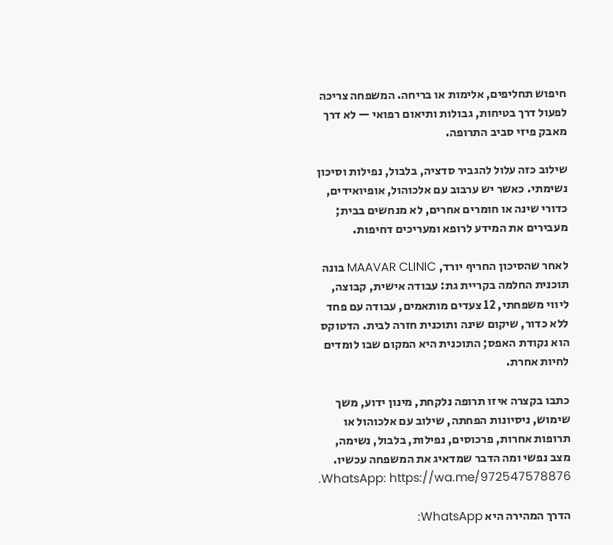חיפוש תחליפים, אלימות או בריחה. המשפחה צריכה לפעול דרך בטיחות, גבולות ותיאום רפואי — לא דרך מאבק פיזי סביב התרופה.

שילוב כזה עלול להגביר סדציה, בלבול, נפילות וסיכון נשימתי. כאשר יש ערבוב עם אלכוהול, אופיואידים, כדורי שינה או חומרים אחרים, לא מנחשים בבית; מעבירים את המידע לרופא ומעריכים דחיפות.

לאחר שהסיכון החריף יורד, MAAVAR CLINIC בונה תוכנית החלמה בקריית גת: עבודה אישית, קבוצה, ליווי משפחתי, 12 צעדים מותאמים, עבודה עם פחד ללא כדור, שיקום שינה ותוכנית חזרה לבית. הדטוקס הוא נקודת האפס; התוכנית היא המקום שבו לומדים לחיות אחרת.

כתבו בקצרה איזו תרופה נלקחת, מינון ידוע, משך שימוש, ניסיונות הפחתה, שילוב עם אלכוהול או תרופות אחרות, פרכוסים, נפילות, בלבול, נשימה, מצב נפשי ומה הדבר שמדאיג את המשפחה עכשיו. WhatsApp: https://wa.me/972547578876.

הדרך המהירה היא WhatsApp: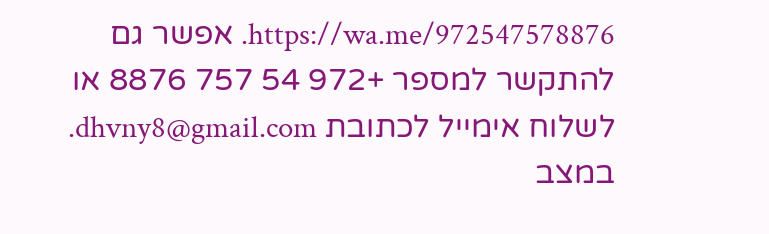https://wa.me/972547578876. אפשר גם להתקשר למספר +972 54 757 8876 או לשלוח אימייל לכתובת dhvny8@gmail.com. במצב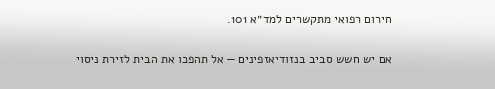חירום רפואי מתקשרים למד״א 101.

אם יש חשש סביב בנזודיאזפינים — אל תהפכו את הבית לזירת ניסוי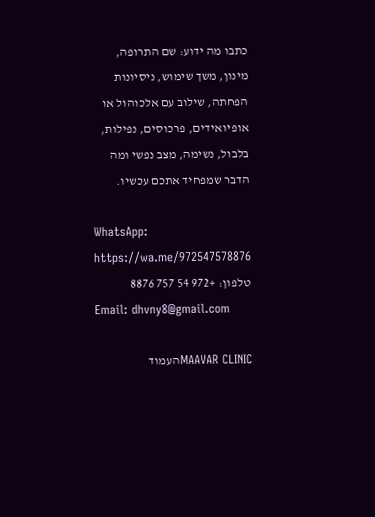כתבו מה ידוע: שם התרופה, מינון, משך שימוש, ניסיונות הפחתה, שילוב עם אלכוהול או אופיואידים, פרכוסים, נפילות, בלבול, נשימה, מצב נפשי ומה הדבר שמפחיד אתכם עכשיו.

WhatsApp: https://wa.me/972547578876
טלפון: +972 54 757 8876
Email: dhvny8@gmail.com

MAAVAR CLINICהעמוד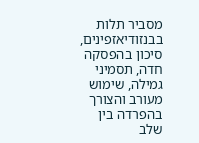מסביר תלות בבנזודיאזפינים, סיכון בהפסקה חדה, תסמיני גמילה, שימוש מעורב והצורך בהפרדה בין שלב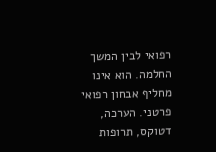רפואי לבין המשך החלמה. הוא אינו מחליף אבחון רפואי פרטני. הערכה, דטוקס, תרופות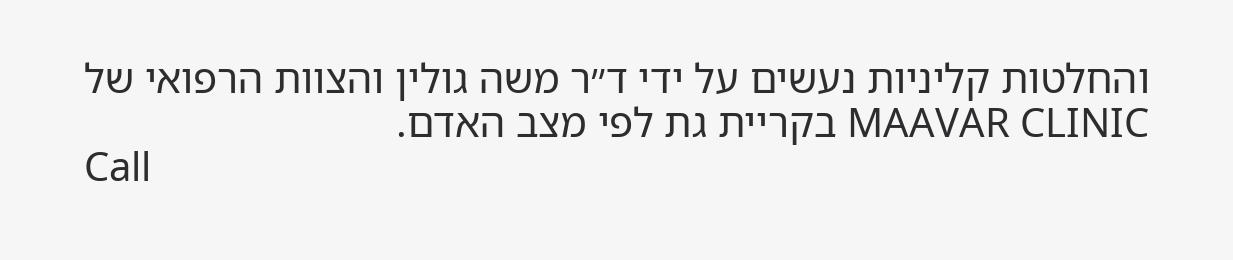והחלטות קליניות נעשים על ידי ד״ר משה גולין והצוות הרפואי של MAAVAR CLINIC בקריית גת לפי מצב האדם.
Call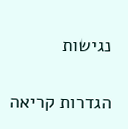נגישות

הגדרות קריאה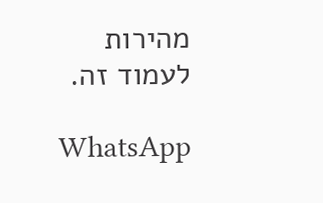מהירות לעמוד זה.

WhatsApp